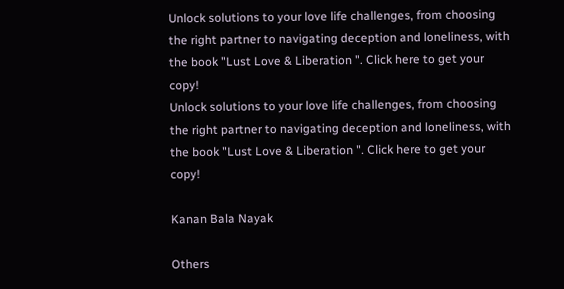Unlock solutions to your love life challenges, from choosing the right partner to navigating deception and loneliness, with the book "Lust Love & Liberation ". Click here to get your copy!
Unlock solutions to your love life challenges, from choosing the right partner to navigating deception and loneliness, with the book "Lust Love & Liberation ". Click here to get your copy!

Kanan Bala Nayak

Others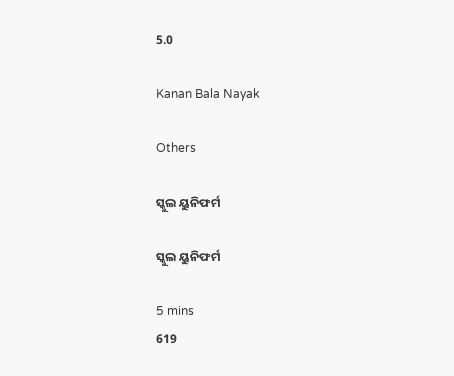5.0

Kanan Bala Nayak

Others

ସ୍କୁଲ ୟୁନିଫର୍ମ

ସ୍କୁଲ ୟୁନିଫର୍ମ

5 mins
619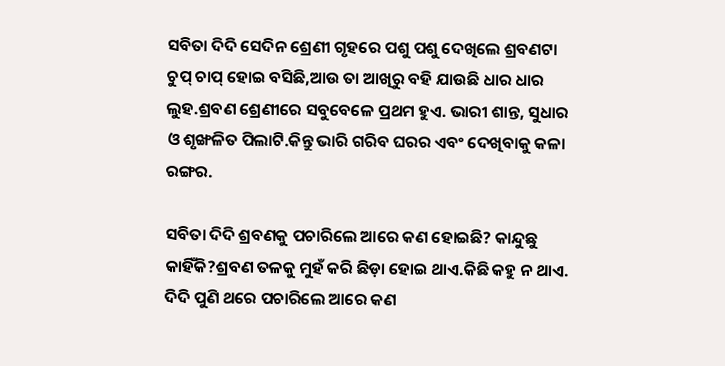ସବିତା ଦିଦି ସେଦିନ ଶ୍ରେଣୀ ଗୃହରେ ପଶୁ ପଶୁ ଦେଖିଲେ ଶ୍ରବଣଟା ଚୁପ୍ ଚାପ୍ ହୋଇ ବସିଛି,ଆଉ ତା ଆଖିରୁ ବହି ଯାଉଛି ଧାର ଧାର ଲୁହ.ଶ୍ରବଣ ଶ୍ରେଣୀରେ ସବୁବେଳେ ପ୍ରଥମ ହୁଏ. ଭାରୀ ଶାନ୍ତ, ସୁଧାର ଓ ଶୃଙ୍ଖଳିତ ପିଲାଟି.କିନ୍ତୁ ଭାରି ଗରିବ ଘରର ଏବଂ ଦେଖିବାକୁ କଳା ରଙ୍ଗର.

ସବିତା ଦିଦି ଶ୍ରବଣକୁ ପଚାରିଲେ ଆରେ କଣ ହୋଇଛି? କାନ୍ଦୁଛୁ କାହିଁକି?ଶ୍ରବଣ ତଳକୁ ମୁହଁ କରି ଛିଡ଼ା ହୋଇ ଥାଏ.କିଛି କହୁ ନ ଥାଏ. ଦିଦି ପୁଣି ଥରେ ପଚାରିଲେ ଆରେ କଣ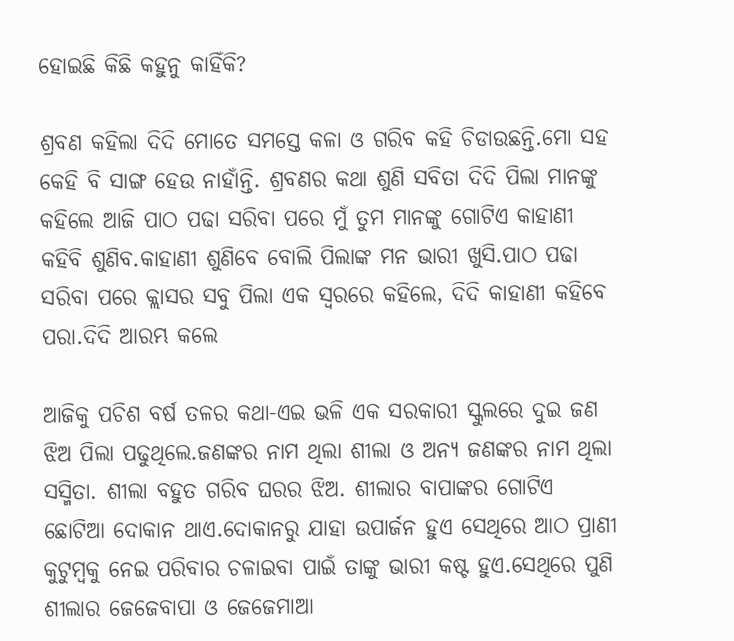ହୋଇଛି କିଛି କହୁନୁ କାହିଁକି?

ଶ୍ରବଣ କହିଲା ଦିଦି ମୋତେ ସମସ୍ତେ କଳା ଓ ଗରିବ କହି ଚିଡାଉଛନ୍ତି.ମୋ ସହ କେହି ବି ସାଙ୍ଗ ହେଉ ନାହାଁନ୍ତି. ଶ୍ରବଣର କଥା ଶୁଣି ସବିତା ଦିଦି ପିଲା ମାନଙ୍କୁ କହିଲେ ଆଜି ପାଠ ପଢା ସରିବା ପରେ ମୁଁ ତୁମ ମାନଙ୍କୁ ଗୋଟିଏ କାହାଣୀ କହିବି ଶୁଣିବ.କାହାଣୀ ଶୁଣିବେ ବୋଲି ପିଲାଙ୍କ ମନ ଭାରୀ ଖୁସି.ପାଠ ପଢା ସରିବା ପରେ କ୍ଲାସର ସବୁ ପିଲା ଏକ ସ୍ବରରେ କହିଲେ, ଦିଦି କାହାଣୀ କହିବେ ପରା.ଦିଦି ଆରମ୍ଭ କଲେ

ଆଜିକୁ ପଚିଶ ବର୍ଷ ତଳର କଥା-ଏଇ ଭଳି ଏକ ସରକାରୀ ସ୍କୁଲରେ ଦୁଇ ଜଣ ଝିଅ ପିଲା ପଢୁଥିଲେ.ଜଣଙ୍କର ନାମ ଥିଲା ଶୀଲା ଓ ଅନ୍ୟ ଜଣଙ୍କର ନାମ ଥିଲା ସସ୍ମିତା. ଶୀଲା ବହୁତ ଗରିବ ଘରର ଝିଅ. ଶୀଲାର ବାପାଙ୍କର ଗୋଟିଏ ଛୋଟିଆ ଦୋକାନ ଥାଏ.ଦୋକାନରୁ ଯାହା ଉପାର୍ଜନ ହୁଏ ସେଥିରେ ଆଠ ପ୍ରାଣୀ କୁଟୁମ୍ବକୁ ନେଇ ପରିବାର ଚଳାଇବା ପାଇଁ ତାଙ୍କୁ ଭାରୀ କଷ୍ଟ ହୁଏ.ସେଥିରେ ପୁଣି ଶୀଲାର ଜେଜେବାପା ଓ ଜେଜେମାଆ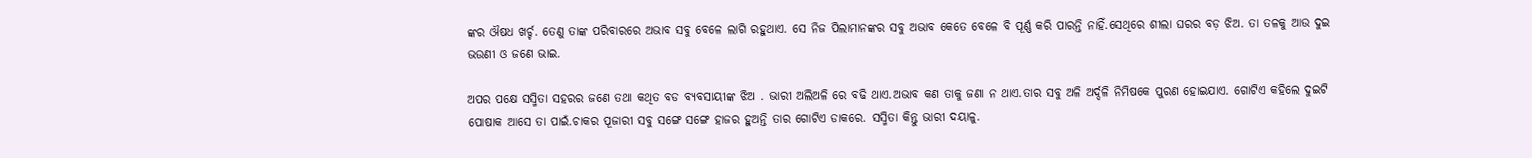ଙ୍କର ଔଷଧ ଖର୍ଚ୍ଚ. ତେଣୁ ତାଙ୍କ ପରିବାରରେ ଅଭାବ ସବୁ ବେଳେ ଲାଗି ରହୁଥାଏ. ସେ ନିଜ ପିଲାମାନଙ୍କର ସବୁ ଅଭାବ କେତେ ବେଳେ ବି ପୂର୍ଣ୍ଣ କରି ପାରନ୍ତି ନାହିଁ.ସେଥିରେ ଶୀଲା ଘରର ବଡ଼ ଝିଅ. ତା ତଳକୁ ଆଉ ଦୁଇ ଭଉଣୀ ଓ ଜଣେ ଭାଇ.

ଅପର ପକ୍ଷେ ସସ୍ମିତା ସହରର ଜଣେ ତଥା କଥିତ ବଡ ବ୍ଯବସାୟୀଙ୍କ ଝିଅ . ଭାରୀ ଅଲିଅଳି ରେ ବଢି ଥାଏ.ଅଭାବ କଣ ତାକୁ ଜଣା ନ ଥାଏ.ତାର ସବୁ ଅଳି ଅର୍ଦ୍ଦଳି ନିମିଷକେ ପୁରଣ ହୋଇଯାଏ. ଗୋଟିଏ କହିଲେ ଦୁଇଟି ପୋଷାକ ଆସେ ତା ପାଇଁ.ଚାକର ପୂଜାରୀ ସବୁ ସଙ୍ଗେ ସଙ୍ଗେ ହାଜର ହୁଅନ୍ତି ତାର ଗୋଟିଏ ଡାକରେ. ସସ୍ମିତା କିନ୍ତୁ ଭାରୀ ଦୟାଳୁ.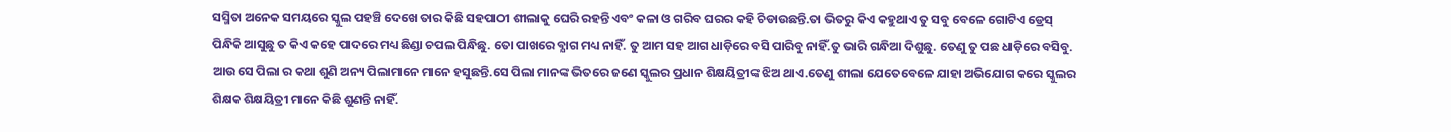ସସ୍ମିତା ଅନେକ ସମୟରେ ସ୍କୁଲ ପହଞ୍ଚି ଦେଖେ ତାର କିଛି ସହପାଠୀ ଶୀଲାକୁ ଘେରି ରହନ୍ତି ଏବଂ କଳା ଓ ଗରିବ ଘରର କହି ଚିଡାଉଛନ୍ତି.ତା ଭିତରୁ କିଏ କହୁଥାଏ ତୁ ସବୁ ବେଳେ ଗୋଟିଏ ଡ୍ରେସ୍ ପିନ୍ଧିକି ଆସୁଛୁ ତ କିଏ କହେ ପାଦରେ ମଧ୍ୟ ଛିଣ୍ଡା ଚପଲ ପିନ୍ଧିଛୁ. ତୋ ପାଖରେ ବ୍ଯାଗ ମଧ୍ୟ ନାହିଁ. ତୁ ଆମ ସହ ଆଗ ଧାଡ଼ିରେ ବସି ପାରିବୁ ନାହିଁ.ତୁ ଭାରି ଗନ୍ଧିଆ ଦିଶୁଛୁ. ତେଣୁ ତୁ ପଛ ଧାଡ଼ିରେ ବସିବୁ. ଆଉ ସେ ପିଲା ର କଥା ଶୁଣି ଅନ୍ୟ ପିଲାମାନେ ମାନେ ହସୁଛନ୍ତି.ସେ ପିଲା ମାନଙ୍କ ଭିତରେ ଜଣେ ସ୍କୁଲର ପ୍ରଧାନ ଶିକ୍ଷୟିତ୍ରୀଙ୍କ ଝିଅ ଥାଏ.ତେଣୁ ଶୀଲା ଯେତେବେଳେ ଯାହା ଅଭିଯୋଗ କରେ ସ୍କୁଲର ଶିକ୍ଷକ ଶିକ୍ଷୟିତ୍ରୀ ମାନେ କିଛି ଶୁଣନ୍ତି ନାହିଁ.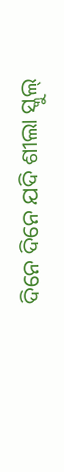ଦିନେ ଦିନେ ଯଦି ଶୀଲା ସ୍କୁଲ୍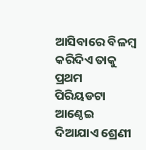ଆସିବାରେ ବିଳମ୍ବ କରିଦିଏ ତାକୁ ପ୍ରଥମ ପିରିୟଡଟା ଆଣ୍ଠେଇ ଦିଆଯାଏ ଶ୍ରେଣୀ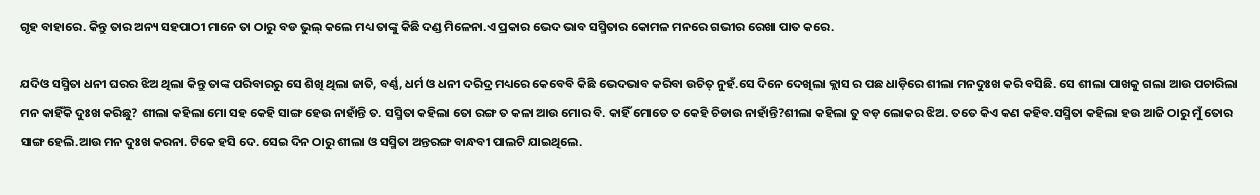ଗୃହ ବାହାରେ. କିନ୍ତୁ ତାର ଅନ୍ୟ ସହପାଠୀ ମାନେ ତା ଠାରୁ ବଡ ଭୁଲ୍ କଲେ ମଧ୍ୟ ତାଙ୍କୁ କିଛି ଦଣ୍ଡ ମିଳେନା.ଏ ପ୍ରକାର ଭେଦ ଭାବ ସସ୍ମିତାର କୋମଳ ମନରେ ଗଭୀର ରେଖା ପାତ କରେ.

ଯଦିଓ ସସ୍ମିତା ଧନୀ ଘରର ଝିଅ ଥିଲା କିନ୍ତୁ ତାଙ୍କ ପରିବାରରୁ ସେ ଶିଖି ଥିଲା ଜାତି, ବର୍ଣ୍ଣ, ଧର୍ମ ଓ ଧନୀ ଦରିଦ୍ର ମଧ୍ୟରେ କେବେବି କିଛି ଭେଦଭାବ କରିବା ଉଚିତ୍ ନୁହଁ.ସେ ଦିନେ ଦେଖିଲା କ୍ଲାସ ର ପଛ ଧାଡ଼ିରେ ଶୀଲା ମନଦୁଃଖ କରି ବସିଛି. ସେ ଶୀଲା ପାଖକୁ ଗଲା ଆଉ ପଚାରିଲା ମନ କାହିଁକି ଦୁଃଖ କରିଛୁ? ଶୀଲା କହିଲା ମୋ ସହ କେହି ସାଙ୍ଗ ହେଉ ନାହାଁନ୍ତି ତ. ସସ୍ମିତା କହିଲା ତୋ ରଙ୍ଗ ତ କଳା ଆଉ ମୋର ବି. କାହିଁ ମୋତେ ତ କେହି ଚିଡାଉ ନାହାଁନ୍ତି?ଶୀଲା କହିଲା ତୁ ବଡ଼ ଲୋକର ଝିଅ. ତତେ କିଏ କଣ କହିବ.ସସ୍ମିତା କହିଲା ହଉ ଆଜି ଠାରୁ ମୁଁ ତୋର ସାଙ୍ଗ ହେଲି.ଆଉ ମନ ଦୁଃଖ କରନା. ଟିକେ ହସି ଦେ. ସେଇ ଦିନ ଠାରୁ ଶୀଲା ଓ ସସ୍ମିତା ଅନ୍ତରଙ୍ଗ ବାନ୍ଧବୀ ପାଲଟି ଯାଇଥିଲେ.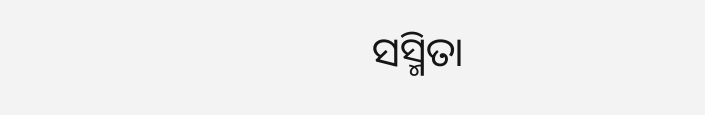ସସ୍ମିତା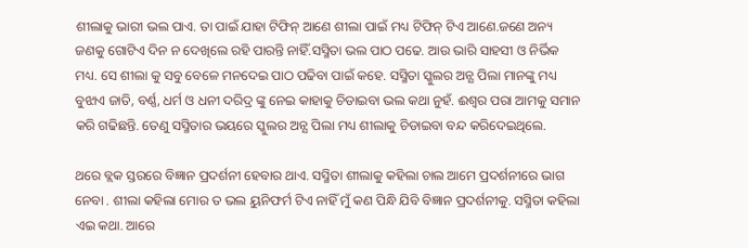ଶୀଲାକୁ ଭାରୀ ଭଲ ପାଏ. ତା ପାଇଁ ଯାହା ଟିଫିନ୍ ଆଣେ ଶୀଲା ପାଇଁ ମଧ୍ୟ ଟିଫିନ୍ ଟିଏ ଆଣେ.ଜଣେ ଅନ୍ୟ ଜଣକୁ ଗୋଟିଏ ଦିନ ନ ଦେଖିଲେ ରହି ପାରନ୍ତି ନାହିଁ.ସସ୍ମିତା ଭଲ ପାଠ ପଢେ. ଆଉ ଭାରି ସାହସୀ ଓ ନିର୍ଭିକ ମଧ୍ୟ. ସେ ଶୀଲା କୁ ସବୁ ବେଳେ ମନଦେଇ ପାଠ ପଢିବା ପାଇଁ କହେ. ସସ୍ମିତା ସ୍କୁଲର ଅନ୍ଯ ପିଲା ମାନଙ୍କୁ ମଧ୍ୟ ବୁଝାଏ ଜାତି, ବର୍ଣ୍ଣ, ଧର୍ମ ଓ ଧନୀ ଦରିଦ୍ର ଙ୍କୁ ନେଇ କାହାକୁ ଚିଡାଇବା ଭଲ କଥା ନୁହଁ. ଈଶ୍ବର ପରା ଆମକୁ ସମାନ କରି ଗଢିଛନ୍ତି. ତେଣୁ ସସ୍ମିତାର ଭୟରେ ସ୍କୁଲର ଅନ୍ଯ ପିଲା ମଧ୍ୟ ଶୀଲାକୁ ଚିଡାଇବା ବନ୍ଦ କରିଦେଇଥିଲେ.

ଥରେ ବ୍ଲକ ସ୍ତରରେ ବିଜ୍ଞାନ ପ୍ରଦର୍ଶନୀ ହେବାର ଥାଏ. ସସ୍ମିତା ଶୀଲାକୁ କହିଲା ଚାଲ ଆମେ ପ୍ରଦର୍ଶନୀରେ ଭାଗ ନେବା . ଶୀଲା କହିଲା ମୋର ତ ଭଲ ୟୁନିଫର୍ମ ଟିଏ ନାହିଁ ମୁଁ କଣ ପିନ୍ଧି ଯିବି ବିଜ୍ଞାନ ପ୍ରଦର୍ଶନୀକୁ. ସସ୍ମିତା କହିଲା ଏଇ କଥା. ଆରେ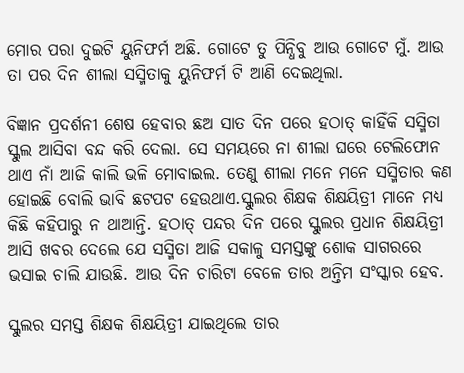ମୋର ପରା ଦୁଇଟି ୟୁନିଫର୍ମ ଅଛି. ଗୋଟେ ତୁ ପିନ୍ଧିବୁ ଆଉ ଗୋଟେ ମୁଁ. ଆଉ ତା ପର ଦିନ ଶୀଲା ସସ୍ମିତାକୁ ୟୁନିଫର୍ମ ଟି ଆଣି ଦେଇଥିଲା.

ବିଜ୍ଞାନ ପ୍ରଦର୍ଶନୀ ଶେଷ ହେବାର ଛଅ ସାତ ଦିନ ପରେ ହଠାତ୍ କାହିଁକି ସସ୍ମିତା ସ୍କୁଲ ଆସିବା ବନ୍ଦ କରି ଦେଲା. ସେ ସମୟରେ ନା ଶୀଲା ଘରେ ଟେଲିଫୋନ ଥାଏ ନାଁ ଆଜି କାଲି ଭଳି ମୋବାଇଲ. ତେଣୁ ଶୀଲା ମନେ ମନେ ସସ୍ମିତାର କଣ ହୋଇଛି ବୋଲି ଭାବି ଛଟପଟ ହେଉଥାଏ.ସ୍କୁଲର ଶିକ୍ଷକ ଶିକ୍ଷୟିତ୍ରୀ ମାନେ ମଧ୍ୟ କିଛି କହିପାରୁ ନ ଥାଆନ୍ତି. ହଠାତ୍ ପନ୍ଦର ଦିନ ପରେ ସ୍କୁଲର ପ୍ରଧାନ ଶିକ୍ଷୟିତ୍ରୀ ଆସି ଖବର ଦେଲେ ଯେ ସସ୍ମିତା ଆଜି ସକାଳୁ ସମସ୍ତଙ୍କୁ ଶୋକ ସାଗରରେ ଭସାଇ ଚାଲି ଯାଉଛି. ଆଉ ଦିନ ଚାରିଟା ବେଳେ ତାର ଅନ୍ତିମ ସଂସ୍କାର ହେବ.

ସ୍କୁଲର ସମସ୍ତ ଶିକ୍ଷକ ଶିକ୍ଷୟିତ୍ରୀ ଯାଇଥିଲେ ତାର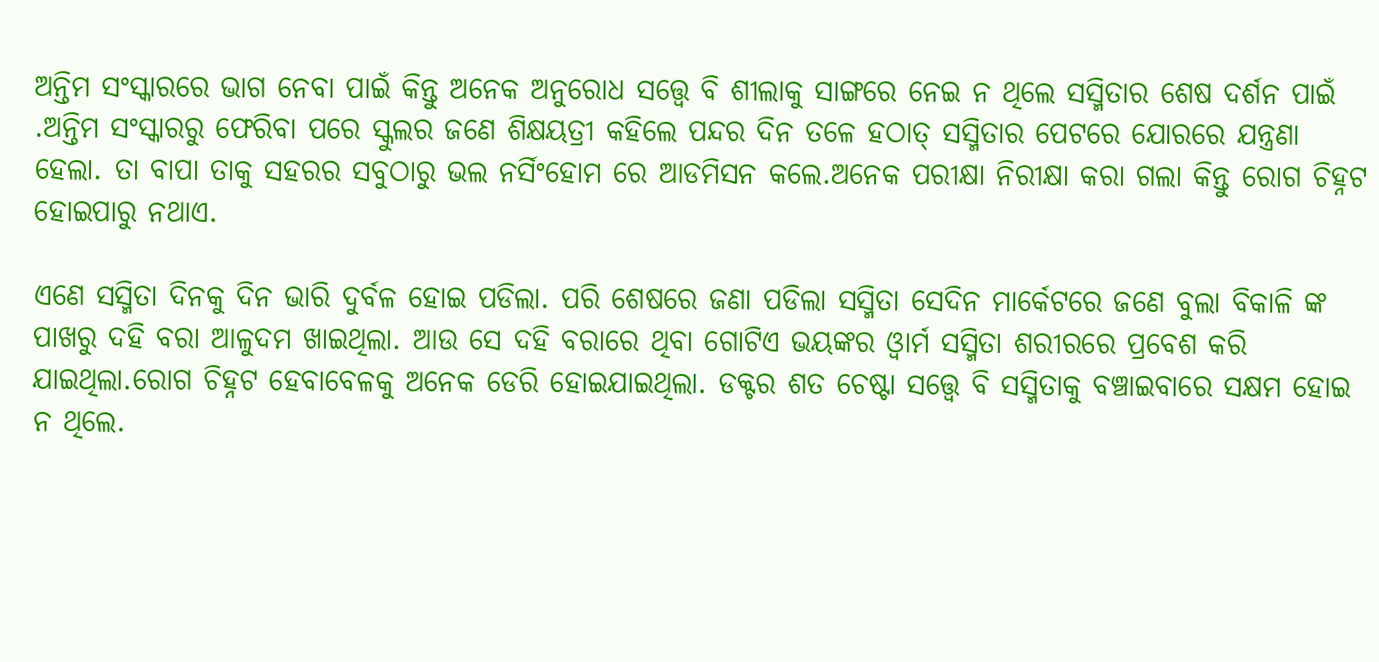ଅନ୍ତିମ ସଂସ୍କାରରେ ଭାଗ ନେବା ପାଇଁ କିନ୍ତୁ ଅନେକ ଅନୁରୋଧ ସତ୍ତ୍ବେ ବି ଶୀଲାକୁ ସାଙ୍ଗରେ ନେଇ ନ ଥିଲେ ସସ୍ମିତାର ଶେଷ ଦର୍ଶନ ପାଇଁ .ଅନ୍ତିମ ସଂସ୍କାରରୁ ଫେରିବା ପରେ ସ୍କୁଲର ଜଣେ ଶିକ୍ଷୟତ୍ରୀ କହିଲେ ପନ୍ଦର ଦିନ ତଳେ ହଠାତ୍ ସସ୍ମିତାର ପେଟରେ ଯୋରରେ ଯନ୍ତ୍ରଣା ହେଲା. ତା ବାପା ତାକୁ ସହରର ସବୁଠାରୁ ଭଲ ନର୍ସିଂହୋମ ରେ ଆଡମିସନ କଲେ.ଅନେକ ପରୀକ୍ଷା ନିରୀକ୍ଷା କରା ଗଲା କିନ୍ତୁ ରୋଗ ଚିହ୍ନଟ ହୋଇପାରୁ ନଥାଏ.

ଏଣେ ସସ୍ମିତା ଦିନକୁ ଦିନ ଭାରି ଦୁର୍ବଳ ହୋଇ ପଡିଲା. ପରି ଶେଷରେ ଜଣା ପଡିଲା ସସ୍ମିତା ସେଦିନ ମାର୍କେଟରେ ଜଣେ ବୁଲା ବିକାଳି ଙ୍କ ପାଖରୁ ଦହି ବରା ଆଳୁଦମ ଖାଇଥିଲା. ଆଉ ସେ ଦହି ବରାରେ ଥିବା ଗୋଟିଏ ଭୟଙ୍କର ଓ୍ବାର୍ମ ସସ୍ମିତା ଶରୀରରେ ପ୍ରବେଶ କରି ଯାଇଥିଲା.ରୋଗ ଚିହ୍ନଟ ହେବାବେଳକୁ ଅନେକ ଡେରି ହୋଇଯାଇଥିଲା. ଡକ୍ଟର ଶତ ଚେଷ୍ଟା ସତ୍ତ୍ବେ ବି ସସ୍ମିତାକୁ ବଞ୍ଚାଇବାରେ ସକ୍ଷମ ହୋଇ ନ ଥିଲେ.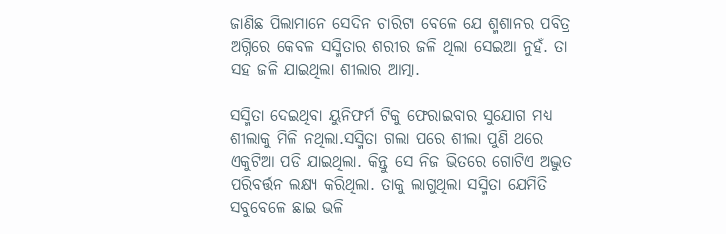ଜାଣିଛ ପିଲାମାନେ ସେଦିନ ଚାରିଟା ବେଳେ ଯେ ଶ୍ମଶାନର ପବିତ୍ର ଅଗ୍ନିରେ କେବଳ ସସ୍ମିତାର ଶରୀର ଜଳି ଥିଲା ସେଇଆ ନୁହଁ. ତା ସହ ଜଳି ଯାଇଥିଲା ଶୀଲାର ଆତ୍ମା.

ସସ୍ମିତା ଦେଇଥିବା ୟୁନିଫର୍ମ ଟିକୁ ଫେରାଇବାର ସୁଯୋଗ ମଧ୍ୟ ଶୀଲାକୁ ମିଳି ନଥିଲା.ସସ୍ମିତା ଗଲା ପରେ ଶୀଲା ପୁଣି ଥରେ ଏକୁଟିଆ ପଡି ଯାଇଥିଲା. କିନ୍ତୁ ସେ ନିଜ ଭିତରେ ଗୋଟିଏ ଅଦ୍ଭୁତ ପରିବର୍ତ୍ତନ ଲକ୍ଷ୍ଯ କରିଥିଲା. ତାକୁ ଲାଗୁଥିଲା ସସ୍ମିତା ଯେମିତି ସବୁବେଳେ ଛାଇ ଭଳି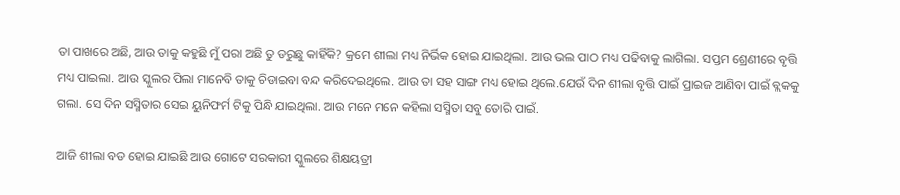ତା ପାଖରେ ଅଛି, ଆଉ ତାକୁ କହୁଛି ମୁଁ ପରା ଅଛି ତୁ ଡରୁଛୁ କାହିଁକି? କ୍ରମେ ଶୀଲା ମଧ୍ୟ ନିର୍ଭିକ ହୋଇ ଯାଇଥିଲା. ଆଉ ଭଲ ପାଠ ମଧ୍ୟ ପଢିବାକୁ ଲାଗିଲା. ସପ୍ତମ ଶ୍ରେଣୀରେ ବୃତ୍ତି ମଧ୍ୟ ପାଇଲା. ଆଉ ସ୍କୁଲର ପିଲା ମାନେବି ତାକୁ ଚିଡାଇବା ବନ୍ଦ କରିଦେଇଥିଲେ. ଆଉ ତା ସହ ସାଙ୍ଗ ମଧ୍ୟ ହୋଇ ଥିଲେ.ଯେଉଁ ଦିନ ଶୀଲା ବୃତ୍ତି ପାଇଁ ପ୍ରାଇଜ ଆଣିବା ପାଇଁ ବ୍ଲକକୁ ଗଲା. ସେ ଦିନ ସସ୍ମିତାର ସେଇ ୟୁନିଫର୍ମ ଟିକୁ ପିନ୍ଧି ଯାଇଥିଲା. ଆଉ ମନେ ମନେ କହିଲା ସସ୍ମିତା ସବୁ ତୋରି ପାଇଁ.

ଆଜି ଶୀଲା ବଡ ହୋଇ ଯାଇଛି ଆଉ ଗୋଟେ ସରକାରୀ ସ୍କୁଲରେ ଶିକ୍ଷୟତ୍ରୀ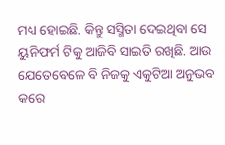ମଧ୍ୟ ହୋଇଛି. କିନ୍ତୁ ସସ୍ମିତା ଦେଇଥିବା ସେ ୟୁନିଫର୍ମ ଟିକୁ ଆଜିବି ସାଇତି ରଖିଛି. ଆଉ ଯେତେବେଳେ ବି ନିଜକୁ ଏକୁଟିଆ ଅନୁଭବ କରେ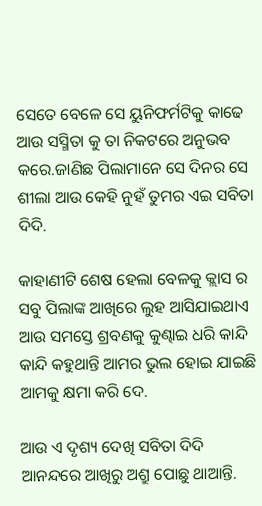ସେତେ ବେଳେ ସେ ୟୁନିଫର୍ମଟିକୁ କାଢେ ଆଉ ସସ୍ମିତା କୁ ତା ନିକଟରେ ଅନୁଭବ କରେ.ଜାଣିଛ ପିଲାମାନେ ସେ ଦିନର ସେ ଶୀଲା ଆଉ କେହି ନୁହଁ ତୁମର ଏଇ ସବିତା ଦିଦି.

କାହାଣୀଟି ଶେଷ ହେଲା ବେଳକୁ କ୍ଲାସ ର ସବୁ ପିଲାଙ୍କ ଆଖିରେ ଲୁହ ଆସିଯାଇଥାଏ ଆଉ ସମସ୍ତେ ଶ୍ରବଣକୁ କୁଣ୍ଢାଇ ଧରି କାନ୍ଦି କାନ୍ଦି କହୁଥାନ୍ତି ଆମର ଭୁଲ ହୋଇ ଯାଇଛି ଆମକୁ କ୍ଷମା କରି ଦେ.

ଆଉ ଏ ଦୃଶ୍ୟ ଦେଖି ସବିତା ଦିଦି ଆନନ୍ଦରେ ଆଖିରୁ ଅଶ୍ରୁ ପୋଛୁ ଥାଆନ୍ତି.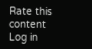Rate this content
Log in